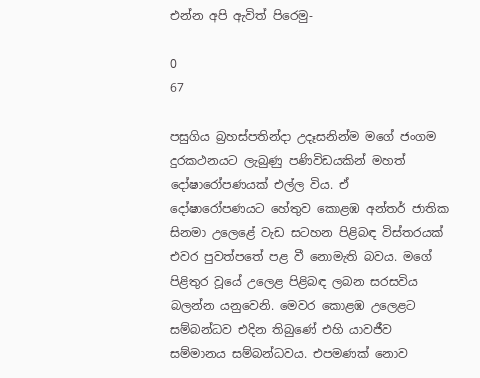එන්න අපි ඇවිත් පිරෙමු-

0
67

පසුගිය බ්‍රහස්පතින්දා උදෑසනින්ම මගේ ජංගම දුරකථනයට ලැබුණු පණිවිඩයකින් මහත් දෝෂාරෝපණයක් එල්ල විය. ඒ දෝෂාරෝපණයට හේතුව කොළඹ අන්තර් ජාතික සිනමා උලෙළේ වැඩ සටහන පිළිබඳ විස්තරයක් එවර පුවත්පතේ පළ වී නොමැති බවය. මගේ පිළිතුර වූයේ උලෙළ පිළිබඳ ලබන සරසවිය බලන්න යනුවෙනි. මෙවර කොළඹ උලෙළට සම්බන්ධව එදින තිබුණේ එහි යාවජීව සම්මානය සම්බන්ධවය. එපමණක් නොව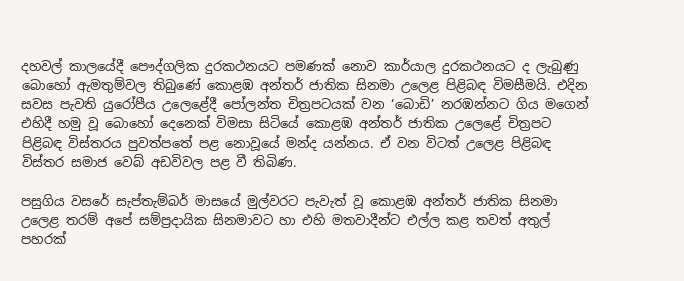දහවල් කාලයේදී පෞද්ගලික දුරකථනයට පමණක් නොව කාර්යාල දුරකථනයට ද ලැබුණු බොහෝ ඇමතුම්වල තිබුණේ කොළඹ අන්තර් ජාතික සිනමා උලෙළ පිළිබඳ විමසීමයි. එදින සවස පැවති යුරෝපීය උලෙළේදී පෝලන්ත චිත්‍රපටයක් වන ‘බොඩි’ නරඹන්නට ගිය මගෙන් එහිදී හමු වූ බොහෝ දෙනෙක් විමසා සිටියේ කොළඹ අන්තර් ජාතික උලෙළේ චිත්‍රපට පිළිබඳ විස්තරය පුවත්පතේ පළ නොවූයේ මන්ද යන්නය. ඒ වන විටත් උලෙළ පිළිබඳ විස්තර සමාජ වෙබ් අඩවිවල පළ වී තිබිණ.

පසුගිය වසරේ සැප්තැම්බර් මාසයේ මුල්වරට පැවැත් වූ කොළඹ අන්තර් ජාතික සිනමා උලෙළ තරම් අපේ සම්ප්‍රදායික සිනමාවට හා එහි මතවාදීන්ට එල්ල කළ තවත් අතුල් පහරක්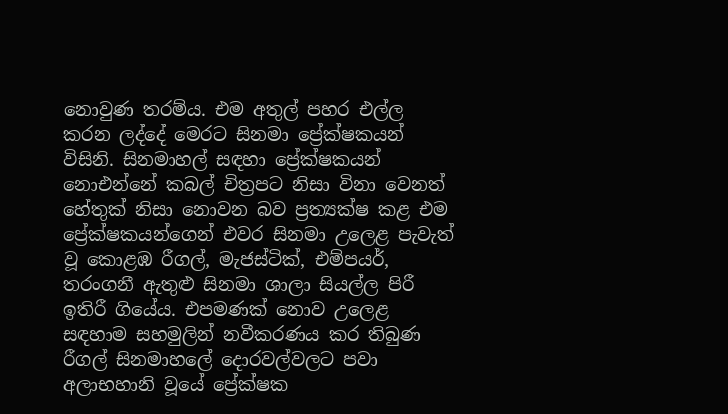නොවුණ තරම්ය. එම අතුල් පහර එල්ල කරන ලද්දේ මෙරට සිනමා ප්‍රේක්ෂකයන් විසිනි. සිනමාහල් සඳහා ප්‍රේක්ෂකයන් නොඑන්නේ කබල් චිත්‍රපට නිසා විනා වෙනත් හේතුක් නිසා නොවන බව ප්‍රත්‍යක්ෂ කළ එම ප්‍රේක්ෂකයන්ගෙන් එවර සිනමා උලෙළ පැවැත් වූ කොළඹ රීගල්, මැජස්ටික්, එම්පයර්, තරංගනී ඇතුළු සිනමා ශාලා සියල්ල පිරී ඉතිරී ගියේය. එපමණක් නොව උලෙළ සඳහාම සහමුලින් නවීකරණය කර තිබුණ රීගල් සිනමාහලේ දොරවල්වලට පවා අලාභහානි වූයේ ප්‍රේක්ෂක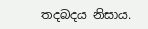තදබදය නිසාය.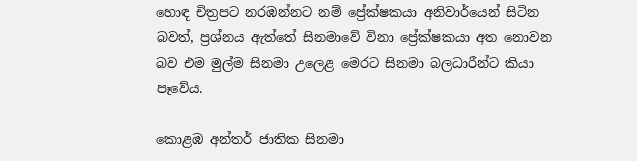හොඳ චිත්‍රපට නරඹන්නට නම් ප්‍රේක්ෂකයා අනිවාර්යෙන් සිටින බවත්, ප්‍රශ්නය ඇත්තේ සිනමාවේ විනා ප්‍රේක්ෂකයා අත නොවන බව එම මුල්ම සිනමා උලෙළ මෙරට සිනමා බලධාරීන්ට කියා පෑවේය.

කොළඹ අන්තර් ජාතික සිනමා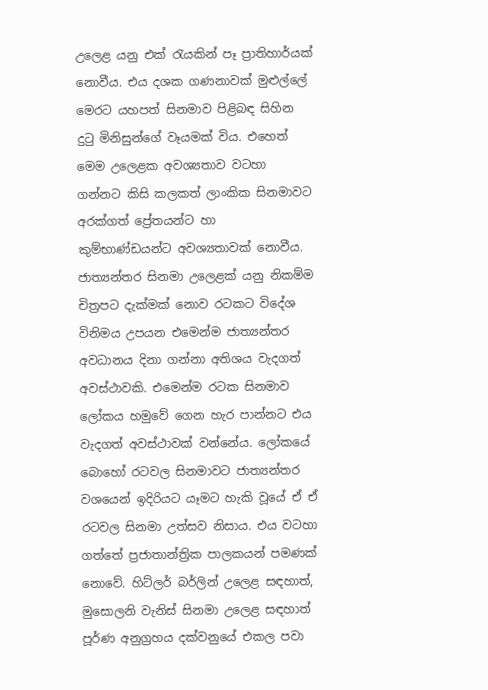උලෙළ යනු එක් රැයකින් පෑ ප්‍රාතිහාර්යක් නොවීය. එය දශක ගණනාවක් මුළුල්ලේ මෙරට යහපත් සිනමාව පිළිබඳ සිහින දුටු මිනිසුන්ගේ වෑයමක් විය. එහෙත් මෙම උලෙළක අවශ්‍යතාව වටහා ගන්නට කිසි කලකත් ලාංකික සිනමාවට අරක්ගත් ප්‍රේතයන්ට හා කුම්භාණ්ඩයන්ට අවශ්‍යතාවක් නොවීය. ජාත්‍යන්තර සිනමා උලෙළක් යනු නිකම්ම චිත්‍රපට දැක්මක් නොව රටකට විදේශ විනිමය උපයන එමෙන්ම ජාත්‍යන්තර අවධානය දිනා ගන්නා අතිශය වැදගත් අවස්ථාවකි. එමෙන්ම රටක සිනමාව ලෝකය හමුවේ ගෙන හැර පාන්නට එය වැදගත් අවස්ථාවක් වන්නේය. ලෝකයේ බොහෝ රටවල සිනමාවට ජාත්‍යන්තර වශයෙන් ඉදිරියට යෑමට හැකි වූයේ ඒ ඒ රටවල සිනමා උත්සව නිසාය. එය වටහා ගත්තේ ප්‍රජාතාන්ත්‍රික පාලකයන් පමණක් නොවේ. හිට්ලර් බර්ලින් උලෙළ සඳහාත්, මුසොලනි වැනිස් සිනමා උලෙළ සඳහාත් පූර්ණ අනුග්‍රහය දක්වනුයේ එකල පවා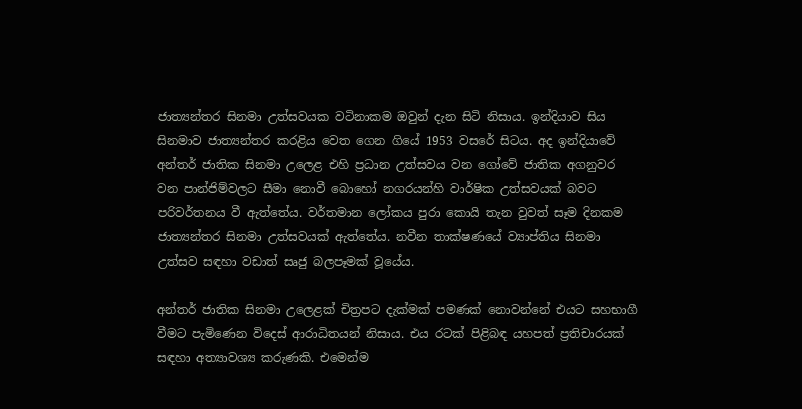ජාත්‍යන්තර සිනමා උත්සවයක වටිනාකම ඔවුන් දැන සිටි නිසාය. ඉන්දියාව සිය සිනමාව ජාත්‍යන්තර කරළිය වෙත ගෙන ගියේ 1953 වසරේ සිටය. අද ඉන්දියාවේ අන්තර් ජාතික සිනමා උලෙළ එහි ප්‍රධාන උත්සවය වන ගෝවේ ජාතික අගනුවර වන පාන්ජිම්වලට සීමා නොවී බොහෝ නගරයන්හි වාර්ෂික උත්සවයක් බවට පරිවර්තනය වී ඇත්තේය. වර්තමාන ලෝකය පුරා කොයි තැන වුවත් සෑම දිනකම ජාත්‍යන්තර සිනමා උත්සවයක් ඇත්තේය. නවීන තාක්ෂණයේ ව්‍යාප්තිය සිනමා උත්සව සඳහා වඩාත් සෘජු බලපෑමක් වූයේය.

අන්තර් ජාතික සිනමා උලෙළක් චිත්‍රපට දැක්මක් පමණක් නොවන්නේ එයට සහභාගී වීමට පැමිණෙන විදෙස් ආරාධිතයන් නිසාය. එය රටක් පිළිබඳ යහපත් ප්‍රතිචාරයක් සඳහා අත්‍යාවශ්‍ය කරුණකි. එමෙන්ම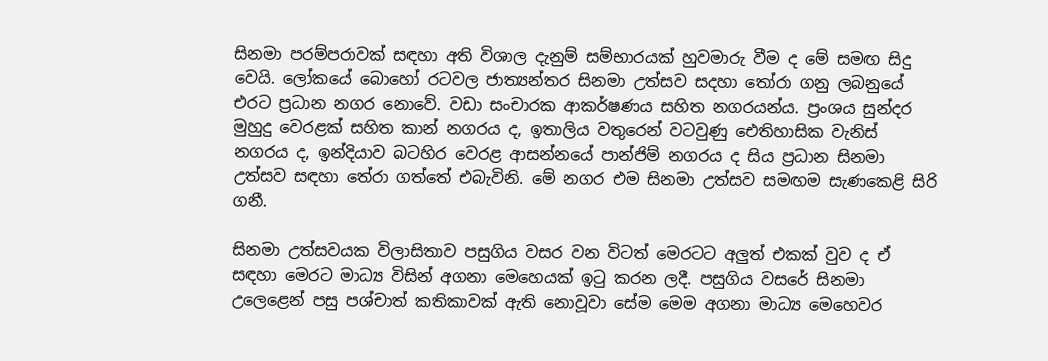සිනමා පරම්පරාවක් සඳහා අති විශාල දැනුම් සම්භාරයක් හුවමාරු වීම ද මේ සමඟ සිදු වෙයි. ලෝකයේ බොහෝ රටවල ජාත්‍යන්තර සිනමා උත්සව සදහා තෝරා ගනු ලබනුයේ එරට ප්‍රධාන නගර නොවේ. වඩා සංචාරක ආකර්ෂණය සහිත නගරයන්ය. ප්‍රංශය සුන්දර මුහුදු වෙරළක් සහිත කාන් නගරය ද, ඉතාලිය වතුරෙන් වටවුණු ඓතිහාසික වැනිස් නගරය ද, ඉන්දියාව බටහිර වෙරළ ආසන්නයේ පාන්ජිම් නගරය ද සිය ප්‍රධාන සිනමා උත්සව සඳහා තේරා ගත්තේ එබැවිනි. මේ නගර එම සිනමා උත්සව සමඟම සැණකෙළි සිරි ගනී.

සිනමා උත්සවයක විලාසිතාව පසුගිය වසර වන විටත් මෙරටට අලුත් එකක් වුව ද ඒ සඳහා මෙරට මාධ්‍ය විසින් අගනා මෙහෙයක් ඉටු කරන ලදී. පසුගිය වසරේ සිනමා උලෙළෙන් පසු පශ්චාත් කතිකාවක් ඇති නොවූවා සේම මෙම අගනා මාධ්‍ය මෙහෙවර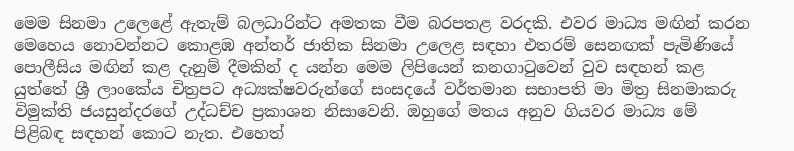මෙම සිනමා උලෙළේ ඇතැම් බලධාරින්ට අමතක වීම බරපතළ වරදකි. එවර මාධ්‍ය මඟින් කරන මෙහෙය නොවන්නට කොළඹ අන්තර් ජාතික සිනමා උලෙළ සඳහා එතරම් සෙනඟක් පැමිණියේ පොලීසිය මඟින් කළ දැනුම් දීමකින් ද යන්න මෙම ලිපියෙන් කනගාටුවෙන් වුව සඳහන් කළ යුත්තේ ශ්‍රී ලාංකේය චිත්‍රපට අධ්‍යක්ෂවරුන්ගේ සංසදයේ වර්තමාන සභාපති මා මිත්‍ර සිනමාකරු විමුක්ති ජයසුන්දරගේ උද්ධච්ච ප්‍රකාශන නිසාවෙනි. ඔහුගේ මතය අනුව ගියවර මාධ්‍ය මේ පිළිබඳ සඳහන් කොට නැත. එහෙත්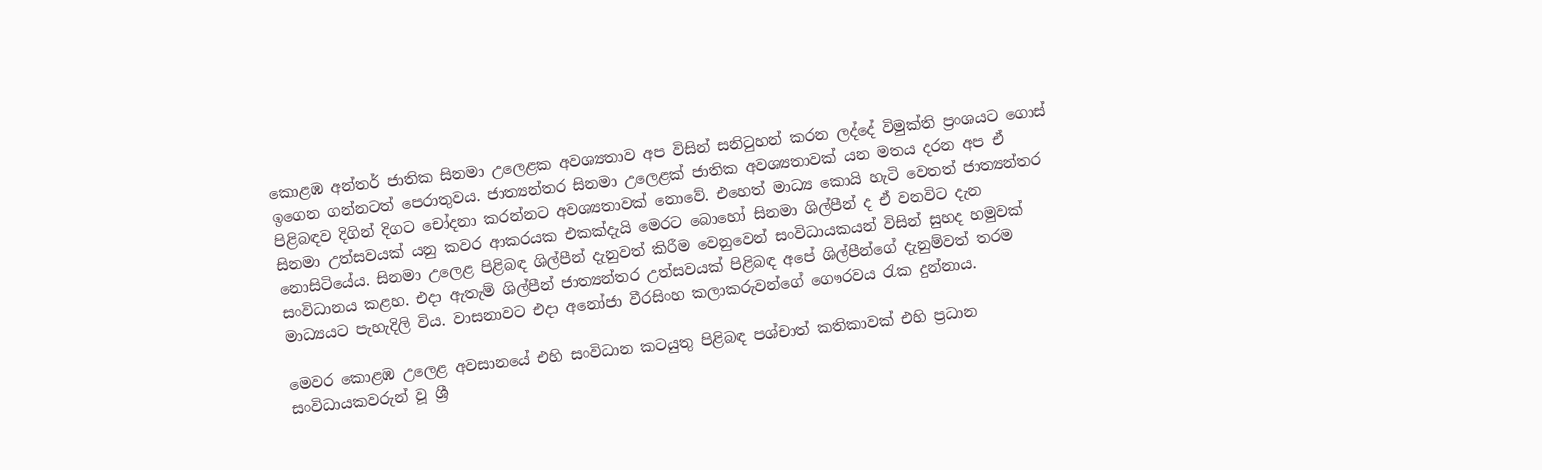කොළඹ අන්තර් ජාතික සිනමා උලෙළක අවශ්‍යතාව අප විසින් සනිටුහන් කරන ලද්දේ විමුක්ති ප්‍රංශයට ගොස් ඉගෙන ගන්නටත් පෙරාතුවය. ජාත්‍යන්තර සිනමා උලෙළක් ජාතික අවශ්‍යතාවක් යන මතය දරන අප ඒ පිළිබඳව දිගින් දිගට චෝදනා කරන්නට අවශ්‍යතාවක් නොවේ. එහෙත් මාධ්‍ය කොයි හැටි වෙතත් ජාත්‍යන්තර සිනමා උත්සවයක් යනු කවර ආකරයක එකක්දැයි මෙරට බොහෝ සිනමා ශිල්පීන් ද ඒ වනවිට දැන නොසිටියේය. සිනමා උලෙළ පිළිබඳ ශිල්පීන් දැනුවත් කිරීම වෙනුවෙන් සංවිධායකයන් විසින් සුහද හමුවක් සංවිධානය කළහ. එදා ඇතැම් ශිල්පීන් ජාත්‍යන්තර උත්සවයක් පිළිබඳ අපේ ශිල්පීන්ගේ දැනුම්වත් තරම මාධ්‍යයට පැහැදිලි විය. වාසනාවට එදා අනෝජා වීරසිංහ කලාකරුවන්ගේ ගෞරවය රැක දුන්නාය.

මෙවර කොළඹ උලෙළ අවසානයේ එහි සංවිධාන කටයුතු පිළිබඳ පශ්චාත් කතිකාවක් එහි ප්‍රධාන සංවිධායකවරුන් වූ ශ්‍රී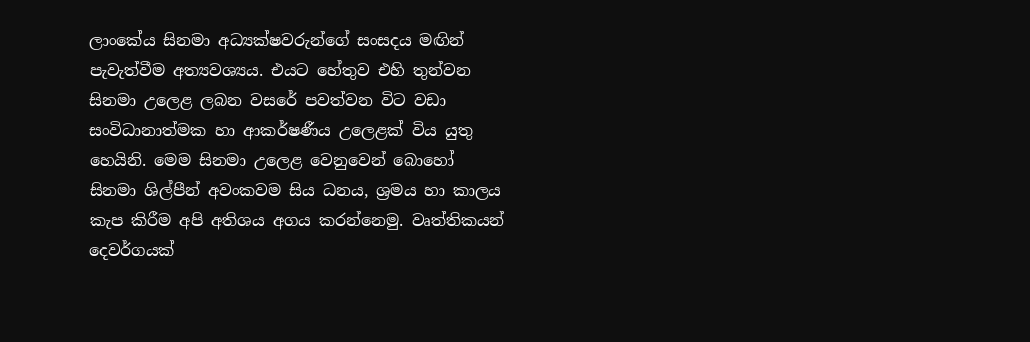ලාංකේය සිනමා අධ්‍යක්ෂවරුන්ගේ සංසදය මඟින් පැවැත්වීම අත්‍යවශ්‍යය. එයට හේතුව එහි තුන්වන සිනමා උලෙළ ලබන වසරේ පවත්වන විට වඩා සංවිධානාත්මක හා ආකර්ෂණීය උලෙළක් විය යුතු හෙයිනි. මෙම සිනමා උලෙළ වෙනුවෙන් බොහෝ සිනමා ශිල්පීන් අවංකවම සිය ධනය, ශ්‍රමය හා කාලය කැප කිරීම අපි අතිශය අගය කරන්නෙමු. වෘත්තිකයන් දෙවර්ගයක්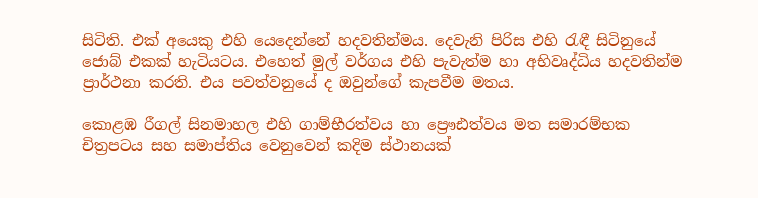සිටිති. එක් අයෙකු එහි යෙදෙන්නේ හදවතින්මය. දෙවැනි පිරිස එහි රැඳී සිටිනුයේ ජොබ් එකක් හැටියටය. එහෙත් මුල් වර්ගය එහි පැවැත්ම හා අභිවෘද්ධිය හදවතින්ම ප්‍රාර්ථනා කරති. එය පවත්වනුයේ ද ඔවුන්ගේ කැපවීම මතය.

කොළඹ රීගල් සිනමාහල එහි ගාම්භීරත්වය හා ප්‍රෞඪත්වය මත සමාරම්භක චිත්‍රපටය සහ සමාප්තිය වෙනුවෙන් කදිම ස්ථානයක්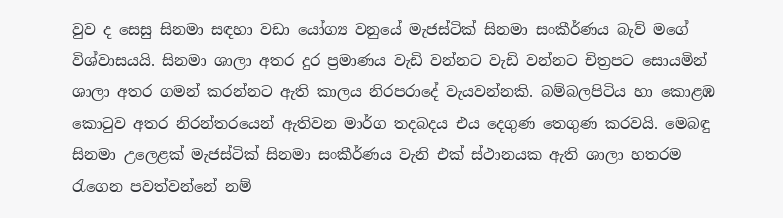වුව ද සෙසු සිනමා සඳහා වඩා යෝග්‍ය වනුයේ මැජස්ටික් සිනමා සංකීර්ණය බැව් මගේ විශ්වාසයයි. සිනමා ශාලා අතර දුර ප්‍රමාණය වැඩි වන්නට වැඩි වන්නට චිත්‍රපට සොයමින් ශාලා අතර ගමන් කරන්නට ඇති කාලය නිරපරාදේ වැයවන්නකි. බම්බලපිටිය හා කොළඹ කොටුව අතර නිරන්තරයෙන් ඇතිවන මාර්ග තදබදය එය දෙගුණ තෙගුණ කරවයි. මෙබඳු සිනමා උලෙළක් මැජස්ටික් සිනමා සංකීර්ණය වැනි එක් ස්ථානයක ඇති ශාලා හතරම රැගෙන පවත්වන්නේ නම්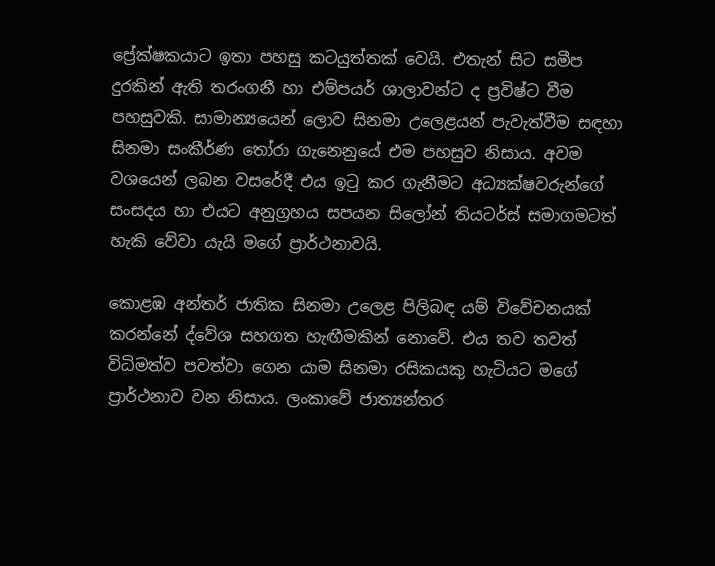ප්‍රේක්ෂකයාට ඉතා පහසු කටයුත්තක් වෙයි. එතැන් සිට සමීප දුරකින් ඇති තරංගනී හා එම්පයර් ශාලාවන්ට ද ප්‍රවිෂ්ට වීම පහසුවකි. සාමාන්‍යයෙන් ලොව සිනමා උලෙළයන් පැවැත්වීම සඳහා සිනමා සංකීර්ණ තෝරා ගැනෙනුයේ එම පහසුව නිසාය. අවම වශයෙන් ලබන වසරේදී එය ඉටු කර ගැනීමට අධ්‍යක්ෂවරුන්ගේ සංසදය හා එයට අනුග්‍රහය සපයන සිලෝන් තියටර්ස් සමාගමටත් හැකි වේවා යැයි මගේ ප්‍රාර්ථනාවයි.

කොළඹ අන්තර් ජාතික සිනමා උලෙළ පිලිබඳ යම් විවේචනයක් කරන්නේ ද්වේශ සහගත හැඟීමකින් නොවේ. එය තව තවත් විධිමත්ව පවත්වා ගෙන යාම සිනමා රසිකයකු හැටියට මගේ ප්‍රාර්ථනාව වන නිසාය. ලංකාවේ ජාත්‍යන්තර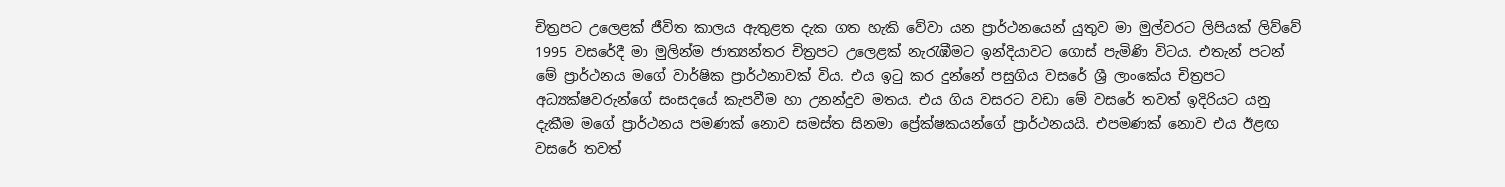චිත්‍රපට උලෙළක් ජීවිත කාලය ඇතුළත දැක ගත හැකි වේවා යන ප්‍රාර්ථනයෙන් යුතුව මා මුල්වරට ලිපියක් ලිව්වේ 1995 වසරේදී මා මුලින්ම ජාත්‍යන්තර චිත්‍රපට උලෙළක් නැරැඹීමට ඉන්දියාවට ගොස් පැමිණි විටය. එතැන් පටන් මේ ප්‍රාර්ථනය මගේ වාර්ෂික ප්‍රාර්ථනාවක් විය. එය ඉටු කර දුන්නේ පසුගිය වසරේ ශ්‍රී ලාංකේය චිත්‍රපට අධ්‍යක්ෂවරුන්ගේ සංසදයේ කැපවීම හා උනන්දුව මතය. එය ගිය වසරට වඩා මේ වසරේ තවත් ඉදිරියට යනු දැකීම මගේ ප්‍රාර්ථනය පමණක් නොව සමස්ත සිනමා ප්‍රේක්ෂකයන්ගේ ප්‍රාර්ථනයයි. එපමණක් නොව එය ඊළඟ වසරේ තවත්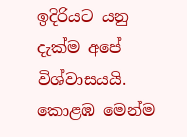ඉදිරියට යනු දැක්ම අපේ විශ්වාසයයි. කොළඹ මෙන්ම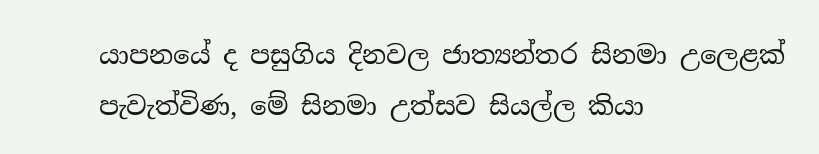යාපනයේ ද පසුගිය දිනවල ජාත්‍යන්තර සිනමා උලෙළක් පැවැත්විණ, මේ සිනමා උත්සව සියල්ල කියා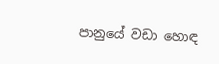පානුයේ වඩා හොඳ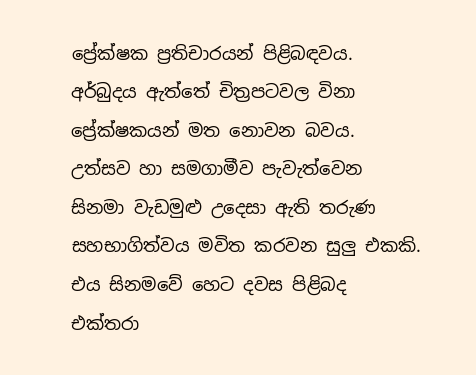ප්‍රේක්ෂක ප්‍රතිචාරයන් පිළිබඳවය. අර්බුදය ඇත්තේ චිත්‍රපටවල විනා ප්‍රේක්ෂකයන් මත නොවන බවය. උත්සව හා සමගාමීව පැවැත්වෙන සිනමා වැඩමුළු උදෙසා ඇති තරුණ සහභාගිත්වය මවිත කරවන සුලු එකකි. එය සිනමවේ හෙට දවස පිළිබද එක්තරා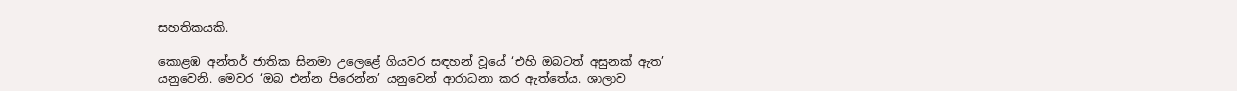සහතිකයකි.

කොළඹ අන්තර් ජාතික සිනමා උලෙළේ ගියවර සඳහන් වූයේ ‘එහි ඔබටත් අසුනක් ඇත’ යනුවෙනි. මෙවර ‘ඔබ එන්න පිරෙන්න’ යනුවෙන් ආරාධනා කර ඇත්තේය. ශාලාව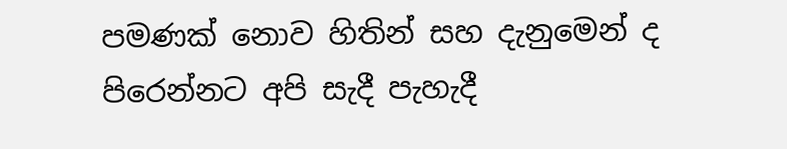පමණක් නොව හිතින් සහ දැනුමෙන් ද පිරෙන්නට අපි සැදී පැහැදී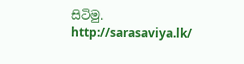සිටිමු.
http://sarasaviya.lk/